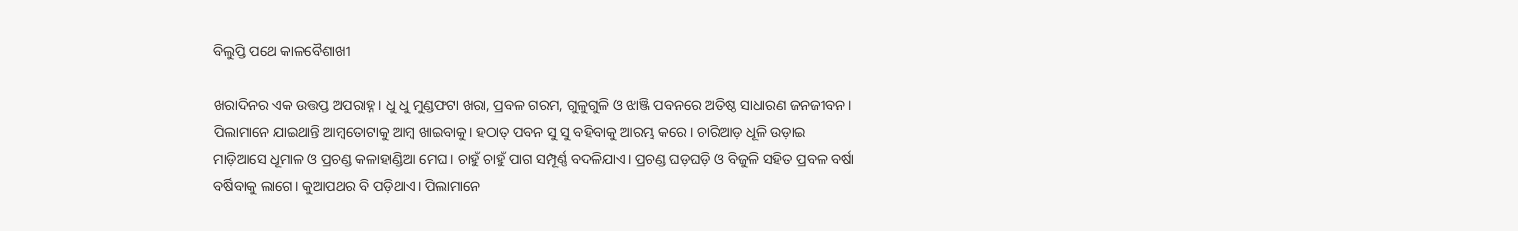ବିଲୁପ୍ତି ପଥେ କାଳବୈଶାଖୀ

ଖରାଦିନର ଏକ ଉତ୍ତପ୍ତ ଅପରାହ୍ନ। ଧୁ ଧୁ ମୁଣ୍ଡଫଟା ଖରା, ପ୍ରବଳ ଗରମ, ଗୁଳୁଗୁଳି ଓ ଝାଞ୍ଜି ପବନରେ ଅତିଷ୍ଠ ସାଧାରଣ ଜନଜୀବନ। ପିଲାମାନେ ଯାଇଥାନ୍ତି ଆମ୍ବତୋଟାକୁ ଆମ୍ବ ଖାଇବାକୁ। ହଠାତ୍‌ ପବନ ସୁ ସୁ ବହିବାକୁ ଆରମ୍ଭ କରେ। ଚାରିଆଡ଼ ଧୂଳି ଉଡ଼ାଇ ମାଡ଼ିଆସେ ଧୂମାଳ ଓ ପ୍ରଚଣ୍ଡ କଳାହାଣ୍ଡିଆ ମେଘ। ଚାହୁଁ ଚାହୁଁ ପାଗ ସମ୍ପୂର୍ଣ୍ଣ ବଦଳିଯାଏ। ପ୍ରଚଣ୍ଡ ଘଡ଼ଘଡ଼ି ଓ ବିଜୁଳି ସହିତ ପ୍ରବଳ ବର୍ଷା ବର୍ଷିବାକୁ ଲାଗେ। କୁଆପଥର ବି ପଡ଼ିଥାଏ। ପିଲାମାନେ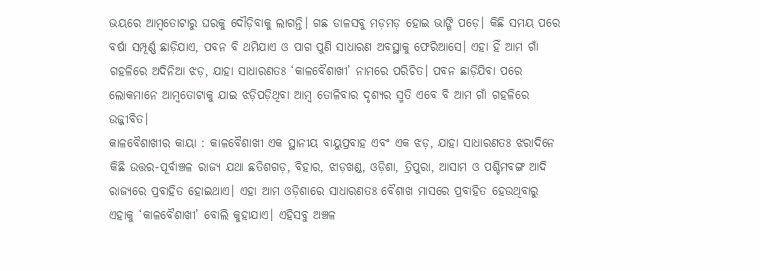ଭୟରେ ଆମ୍ବତୋଟାରୁ ଘରକୁ ଦୌଡ଼ିବାକୁ ଲାଗନ୍ତି। ଗଛ ଡାଳସବୁ ମଡ଼ମଡ଼ ହୋଇ ଭାଙ୍ଗି ପଡ଼େ। କିଛି ସମୟ ପରେ ବର୍ଷା ସମ୍ପୂର୍ଣ୍ଣ ଛାଡ଼ିଯାଏ, ପବନ ବି ଥମିଯାଏ ଓ ପାଗ ପୁଣି ସାଧାରଣ ଅବସ୍ଥାକୁ ଫେରିଆସେ। ଏହା ହିଁ ଆମ ଗାଁ ଗହଳିରେ ଅଦିନିଆ ଝଡ଼, ଯାହା ସାଧାରଣତଃ ‘କାଳବୈଶାଖୀ’ ନାମରେ ପରିଚିତ। ପବନ ଛାଡ଼ିଯିବା ପରେ ଲୋକମାନେ ଆମ୍ବତୋଟାକୁ ଯାଇ ଝଡ଼ିପଡ଼ିଥିବା ଆମ୍ବ ତୋଳିବାର ଦୃଶ୍ୟର ସ୍ମତି ଏବେ ବି ଆମ ଗାଁ ଗହଳିରେ ଉଜ୍ଜୀବିତ।
କାଳବୈଶାଖୀର କାୟା : କାଳବୈଶାଖୀ ଏକ ସ୍ଥାନୀୟ ବାୟୁପ୍ରବାହ ଏବଂ ଏକ ଝଡ଼, ଯାହା ସାଧାରଣତଃ ଝରାଦିନେ କିଛି ଉତ୍ତର-ପୂର୍ବାଞ୍ଚଳ ରାଜ୍ୟ ଯଥା ଛତିଶଗଡ଼, ବିହାର, ଝାଡ଼ଖଣ୍ଡ, ଓଡ଼ିଶା, ତ୍ରିପୁରା, ଆସାମ ଓ ପଶ୍ଚିମବଙ୍ଗ ଆଦି ରାଜ୍ୟରେ ପ୍ରବାହିତ ହୋଇଥାଏ। ଏହା ଆମ ଓଡ଼ିଶାରେ ସାଧାରଣତଃ ବୈଶାଖ ମାସରେ ପ୍ରବାହିତ ହେଉଥିବାରୁ ଏହାକୁ ‘କାଳବୈଶାଖୀ’ ବୋଲି କୁହାଯାଏ। ଏହିସବୁ ଅଞ୍ଚଳ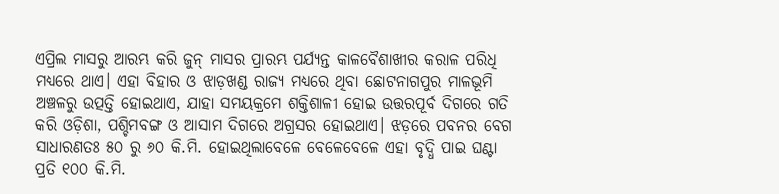ଏପ୍ରିଲ ମାସରୁ ଆରମ୍ଭ କରି ଜୁନ୍‌ ମାସର ପ୍ରାରମ୍ଭ ପର୍ଯ୍ୟନ୍ତ କାଳବୈଶାଖୀର କରାଳ ପରିଧି ମଧ୍ୟରେ ଥାଏ। ଏହା ବିହାର ଓ ଝାଡ଼ଖଣ୍ଡ ରାଜ୍ୟ ମଧ୍ୟରେ ଥିବା ଛୋଟନାଗପୁର ମାଳଭୂମି ଅଞ୍ଚଳରୁ ଉତ୍ପତ୍ତି ହୋଇଥାଏ, ଯାହା ସମୟକ୍ରମେ ଶକ୍ତିଶାଳୀ ହୋଇ ଉତ୍ତରପୂର୍ବ ଦିଗରେ ଗତି କରି ଓଡ଼ିଶା, ପଶ୍ଚିମବଙ୍ଗ ଓ ଆସାମ ଦିଗରେ ଅଗ୍ରସର ହୋଇଥାଏ। ଝଡ଼ରେ ପବନର ବେଗ ସାଧାରଣତଃ ୫୦ ରୁ ୬୦ କି.ମି. ହୋଇଥିଲାବେଳେ ବେଳେବେଳେ ଏହା ବୃଦ୍ଧି ପାଇ ଘଣ୍ଟା ପ୍ରତି ୧୦୦ କି.ମି.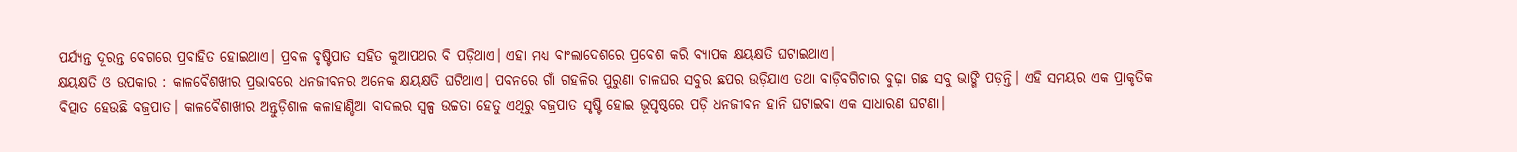ପର୍ଯ୍ୟନ୍ତ ଦୂରନ୍ତ ବେଗରେ ପ୍ରବାହିତ ହୋଇଥାଏ। ପ୍ରବଳ ବୃଷ୍ଟିପାତ ସହିତ କୁଆପଥର ବି ପଡ଼ିଥାଏ। ଏହା ମଧ୍ୟ ବାଂଲାଦେଶରେ ପ୍ରବେଶ କରି ବ୍ୟାପକ କ୍ଷୟକ୍ଷତି ଘଟାଇଥାଏ।
କ୍ଷୟକ୍ଷତି ଓ ଉପକାର : କାଳବୈଶଖୀର ପ୍ରଭାବରେ ଧନଜୀବନର ଅନେକ କ୍ଷୟକ୍ଷତି ଘଟିଥାଏ। ପବନରେ ଗାଁ ଗହଳିର ପୁରୁଣା ଚାଳଘର ସବୁର ଛପର ଉଡ଼ିଯାଏ ତଥା ବାଡ଼ିବଗିଚାର ବୁଢ଼ା ଗଛ ସବୁ ଭାଙ୍ଗି ପଡ଼ନ୍ତି। ଏହି ସମୟର ଏକ ପ୍ରାକୃତିକ ବିତ୍ପାତ ହେଉଛି ବଜ୍ରପାତ। କାଳବୈଶାଖୀର ଅନ୍ତୁଡ଼ିଶାଳ କଳାହାଣ୍ଡିଆ ବାଦଲର ସ୍ବଳ୍ପ ଉଚ୍ଚତା ହେତୁ ଏଥିରୁ ବଜ୍ରପାତ ସୃଷ୍ଟି ହୋଇ ଭୂପୃଷ୍ଠରେ ପଡ଼ି ଧନଜୀବନ ହାନି ଘଟାଇବା ଏକ ସାଧାରଣ ଘଟଣା।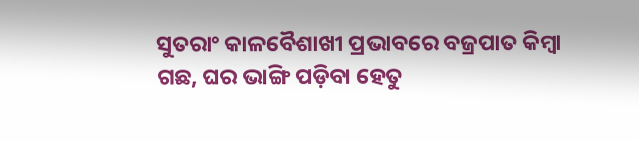ସୁତରାଂ କାଳବୈଶାଖୀ ପ୍ରଭାବରେ ବଜ୍ରପାତ କିମ୍ବା ଗଛ, ଘର ଭାଙ୍ଗି ପଡ଼ିବା ହେତୁ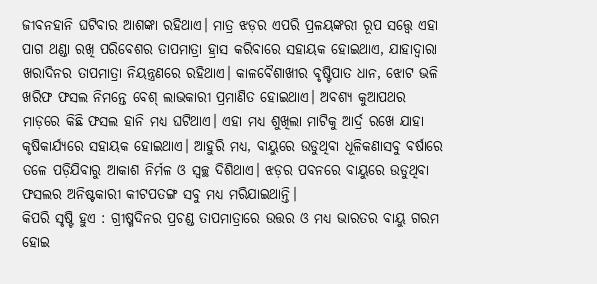ଜୀବନହାନି ଘଟିବାର ଆଶଙ୍କା ରହିଥାଏ। ମାତ୍ର ଝଡ଼ର ଏପରି ପ୍ରଳୟଙ୍କରୀ ରୂପ ସତ୍ତ୍ୱେ ଏହା ପାଗ ଥଣ୍ଡା ରଖି ପରିବେଶର ତାପମାତ୍ରା ହ୍ରାସ କରିବାରେ ସହାୟକ ହୋଇଥାଏ, ଯାହାଦ୍ୱାରା ଖରାଦିନର ତାପମାତ୍ରା ନିୟନ୍ତ୍ରଣରେ ରହିଥାଏ। କାଳବୈଶାଖୀର ବୃଷ୍ଟିପାତ ଧାନ, ଝୋଟ ଭଳି ଖରିଫ ଫସଲ ନିମନ୍ତେ ବେଶ୍‌ ଲାଭକାରୀ ପ୍ରମାଣିତ ହୋଇଥାଏ। ଅବଶ୍ୟ କୁଆପଥର ମାଡ଼ରେ କିଛି ଫସଲ ହାନି ମଧ୍ୟ ଘଟିଥାଏ। ଏହା ମଧ୍ୟ ଶୁଖିଲା ମାଟିକୁ ଆର୍ଦ୍ର ରଖେ ଯାହା କୃଷିକାର୍ଯ୍ୟରେ ସହାୟକ ହୋଇଥାଏ। ଆହୁରି ମଧ୍ୟ, ବାୟୁରେ ଉଡୁଥିବା ଧୂଳିକଣାସବୁ ବର୍ଷାରେ ତଳେ ପଡ଼ିଯିବାରୁ ଆକାଶ ନିର୍ମଳ ଓ ସ୍ବଚ୍ଛ ଦିଶିଥାଏ। ଝଡ଼ର ପବନରେ ବାୟୁରେ ଉଡୁଥିବା ଫସଲର ଅନିଷ୍ଟକାରୀ କୀଟପତଙ୍ଗ ସବୁ ମଧ୍ୟ ମରିଯାଇଥାନ୍ତି।
କିପରି ସୃଷ୍ଟି ହୁଏ : ଗ୍ରୀଷ୍ମଦିନର ପ୍ରଚଣ୍ଡ ତାପମାତ୍ରାରେ ଉତ୍ତର ଓ ମଧ୍ୟ ଭାରତର ବାୟୁ ଗରମ ହୋଇ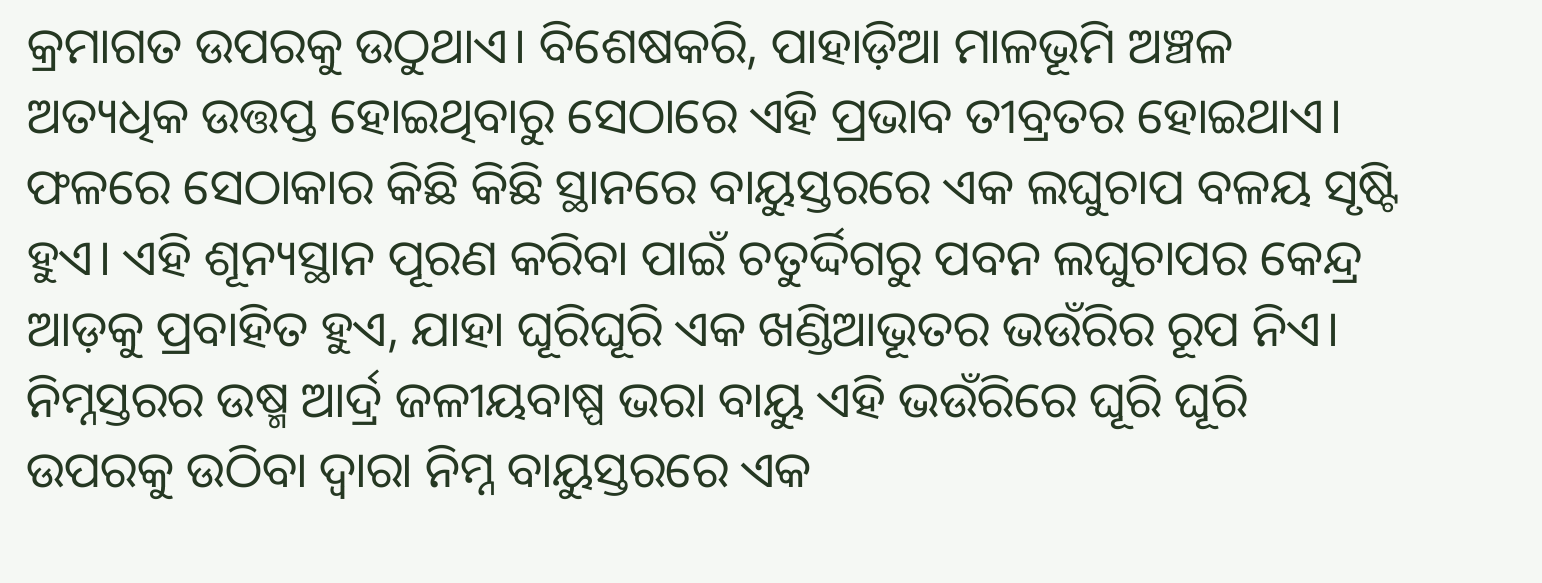କ୍ରମାଗତ ଉପରକୁ ଉଠୁଥାଏ। ବିଶେଷକରି, ପାହାଡ଼ିଆ ମାଳଭୂମି ଅଞ୍ଚଳ ଅତ୍ୟଧିକ ଉତ୍ତପ୍ତ ହୋଇଥିବାରୁ ସେଠାରେ ଏହି ପ୍ରଭାବ ତୀବ୍ରତର ହୋଇଥାଏ। ଫଳରେ ସେଠାକାର କିଛି କିଛି ସ୍ଥାନରେ ବାୟୁସ୍ତରରେ ଏକ ଲଘୁଚାପ ବଳୟ ସୃଷ୍ଟି ହୁଏ। ଏହି ଶୂନ୍ୟସ୍ଥାନ ପୂରଣ କରିବା ପାଇଁ ଚତୁର୍ଦ୍ଦିଗରୁ ପବନ ଲଘୁଚାପର କେନ୍ଦ୍ର ଆଡ଼କୁ ପ୍ରବାହିତ ହୁଏ, ଯାହା ଘୂରିଘୂରି ଏକ ଖଣ୍ଡିଆଭୂତର ଭଉଁରିର ରୂପ ନିଏ। ନିମ୍ନସ୍ତରର ଉଷ୍ମ ଆର୍ଦ୍ର ଜଳୀୟବାଷ୍ପ ଭରା ବାୟୁ ଏହି ଭଉଁରିରେ ଘୂରି ଘୂରି ଉପରକୁ ଉଠିବା ଦ୍ୱାରା ନିମ୍ନ ବାୟୁସ୍ତରରେ ଏକ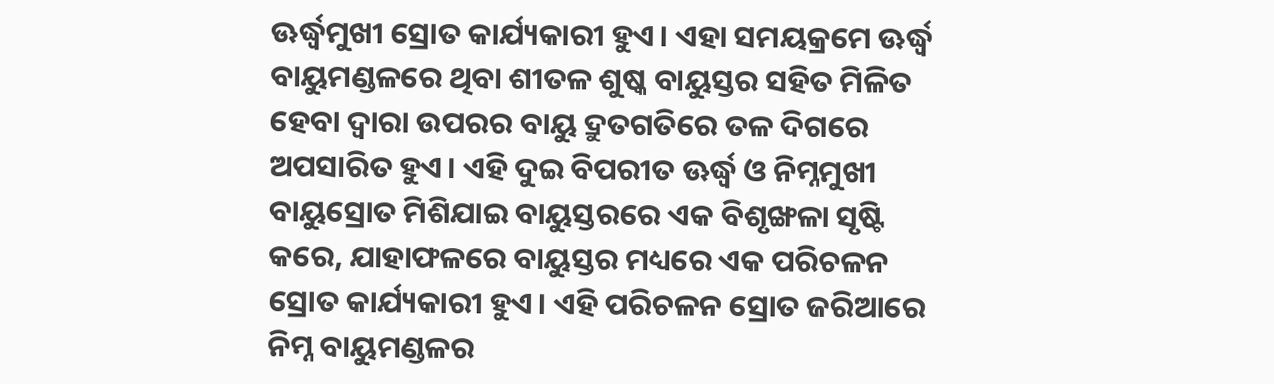ଊର୍ଦ୍ଧ୍ୱମୁଖୀ ସ୍ରୋତ କାର୍ଯ୍ୟକାରୀ ହୁଏ। ଏହା ସମୟକ୍ରମେ ଊର୍ଦ୍ଧ୍ୱ ବାୟୁମଣ୍ଡଳରେ ଥିବା ଶୀତଳ ଶୁଷ୍କ ବାୟୁସ୍ତର ସହିତ ମିଳିତ ହେବା ଦ୍ୱାରା ଉପରର ବାୟୁ ଦ୍ରୁତଗତିରେ ତଳ ଦିଗରେ ଅପସାରିତ ହୁଏ। ଏହି ଦୁଇ ବିପରୀତ ଊର୍ଦ୍ଧ୍ୱ ଓ ନିମ୍ନମୁଖୀ ବାୟୁସ୍ରୋତ ମିଶିଯାଇ ବାୟୁସ୍ତରରେ ଏକ ବିଶୃଙ୍ଖଳା ସୃଷ୍ଟି କରେ, ଯାହାଫଳରେ ବାୟୁସ୍ତର ମଧ୍ୟରେ ଏକ ପରିଚଳନ ସ୍ରୋତ କାର୍ଯ୍ୟକାରୀ ହୁଏ। ଏହି ପରିଚଳନ ସ୍ରୋତ ଜରିଆରେ ନିମ୍ନ ବାୟୁମଣ୍ଡଳର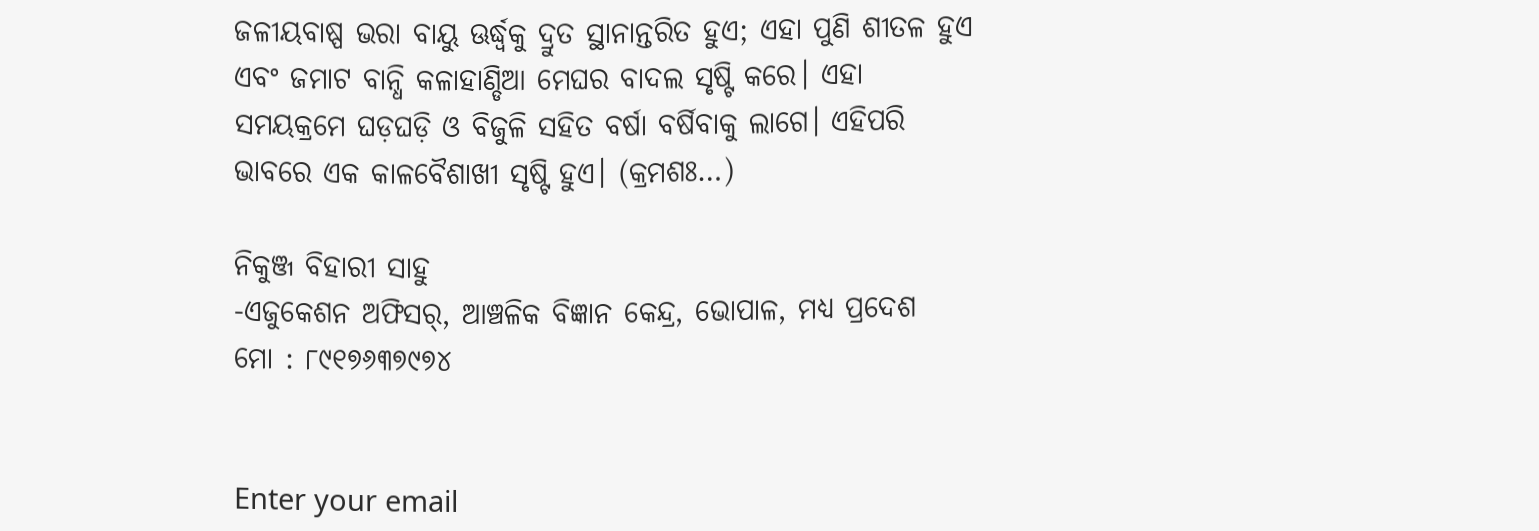ଜଳୀୟବାଷ୍ପ ଭରା ବାୟୁ ଊର୍ଦ୍ଧ୍ୱକୁ ଦ୍ରୁତ ସ୍ଥାନାନ୍ତରିତ ହୁଏ; ଏହା ପୁଣି ଶୀତଳ ହୁଏ ଏବଂ ଜମାଟ ବାନ୍ଧି କଳାହାଣ୍ଡିଆ ମେଘର ବାଦଲ ସୃଷ୍ଟି କରେ। ଏହା ସମୟକ୍ରମେ ଘଡ଼ଘଡ଼ି ଓ ବିଜୁଳି ସହିତ ବର୍ଷା ବର୍ଷିବାକୁ ଲାଗେ। ଏହିପରି ଭାବରେ ଏକ କାଳବୈଶାଖୀ ସୃଷ୍ଟି ହୁଏ। (କ୍ରମଶଃ…)

ନିକୁଞ୍ଜ ବିହାରୀ ସାହୁ
-ଏଜୁକେଶନ ଅଫିସର୍‌, ଆଞ୍ଚଳିକ ବିଜ୍ଞାନ କେନ୍ଦ୍ର, ଭୋପାଳ, ମଧ୍ୟ ପ୍ରଦେଶ
ମୋ : ୮୯୧୭୬୩୭୯୭୪


Enter your email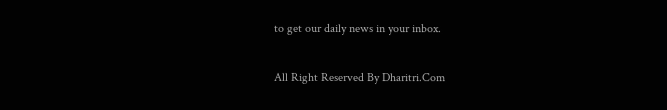to get our daily news in your inbox.

All Right Reserved By Dharitri.Com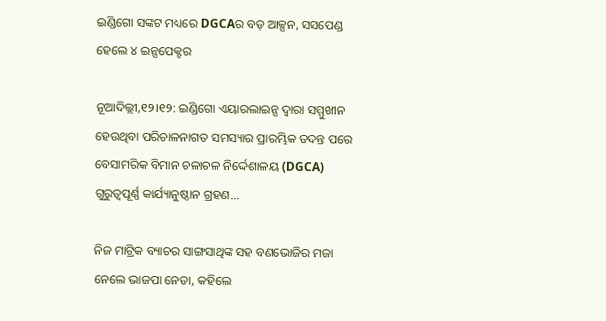ଇଣ୍ଡିଗୋ ସଙ୍କଟ ମଧ୍ୟରେ DGCAର ବଡ଼ ଆକ୍ସନ, ସସପେଣ୍ଡ ହେଲେ ୪ ଇନ୍ସପେକ୍ଟର

ନୂଆଦିଲ୍ଲୀ,୧୨।୧୨: ଇଣ୍ଡିଗୋ ଏୟାରଲାଇନ୍ସ ଦ୍ୱାରା ସମ୍ମୁଖୀନ ହେଉଥିବା ପରିଚାଳନାଗତ ସମସ୍ୟାର ପ୍ରାରମ୍ଭିକ ତଦନ୍ତ ପରେ ବେସାମରିକ ବିମାନ ଚଳାଚଳ ନିର୍ଦ୍ଦେଶାଳୟ (DGCA) ଗୁରୁତ୍ୱପୂର୍ଣ୍ଣ କାର୍ଯ୍ୟାନୁଷ୍ଠାନ ଗ୍ରହଣ...

ନିଜ ମାଟ୍ରିକ ବ୍ୟାଚର ସାଙ୍ଗସାଥିଙ୍କ ସହ ବଣଭୋଜିର ମଜା ନେଲେ ଭାଜପା ନେତା, କହିଲେ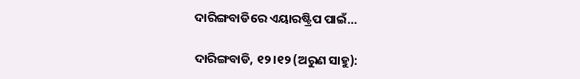ଦାରିଙ୍ଗବାଡିରେ ଏୟାରଷ୍ଟ୍ରିପ ପାଇଁ…

ଦାରିଙ୍ଗବାଡି, ୧୨।୧୨ (ଅରୁଣ ସାହୁ):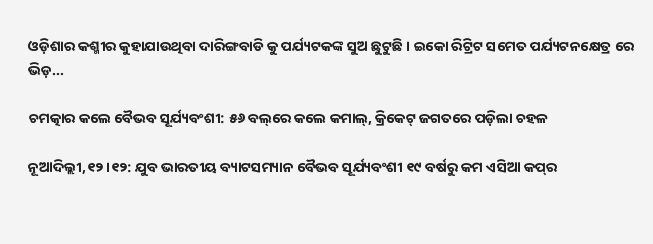ଓଡ଼ିଶାର କଶ୍ମୀର କୁହାଯାଉଥିବା ଦାରିଙ୍ଗବାଡି କୁ ପର୍ଯ୍ୟଟକଙ୍କ ସୁଅ ଛୁଟୁଛି । ଇକୋ ରିଟ୍ରିଟ ସମେତ ପର୍ଯ୍ୟଟନକ୍ଷେତ୍ର ରେ ଭିଡ଼...

ଚମତ୍କାର କଲେ ବୈଭବ ସୂର୍ଯ୍ୟବଂଶୀ: ୫୬ ବଲ୍‌ରେ କଲେ କମାଲ୍‌, କ୍ରିକେଟ୍‌ ଜଗତରେ ପଡ଼ିଲା ଚହଳ

ନୂଆଦିଲ୍ଲୀ,୧୨।୧୨: ଯୁବ ଭାରତୀୟ ବ୍ୟାଟସମ୍ୟାନ ବୈଭବ ସୂର୍ଯ୍ୟବଂଶୀ ୧୯ ବର୍ଷରୁ କମ ଏସିଆ କପ୍‌ର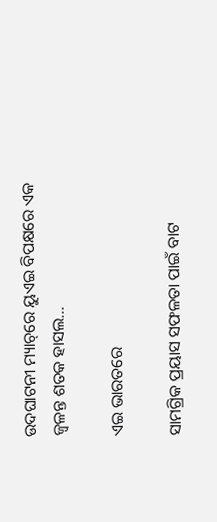ଉଦଘାଟନୀ ମ୍ୟାଚ୍‌ରେ ୟୁଏଇ ବିପକ୍ଷରେ ଏକ ଜ୍ୱଳନ୍ତ ଶତକ ହାସଲ...

ଏଇ ଭାରତରେ

ସାମଗ୍ରିକ ପ୍ରୟାସ ସଫଳତା ପାଇଁ ବାଟ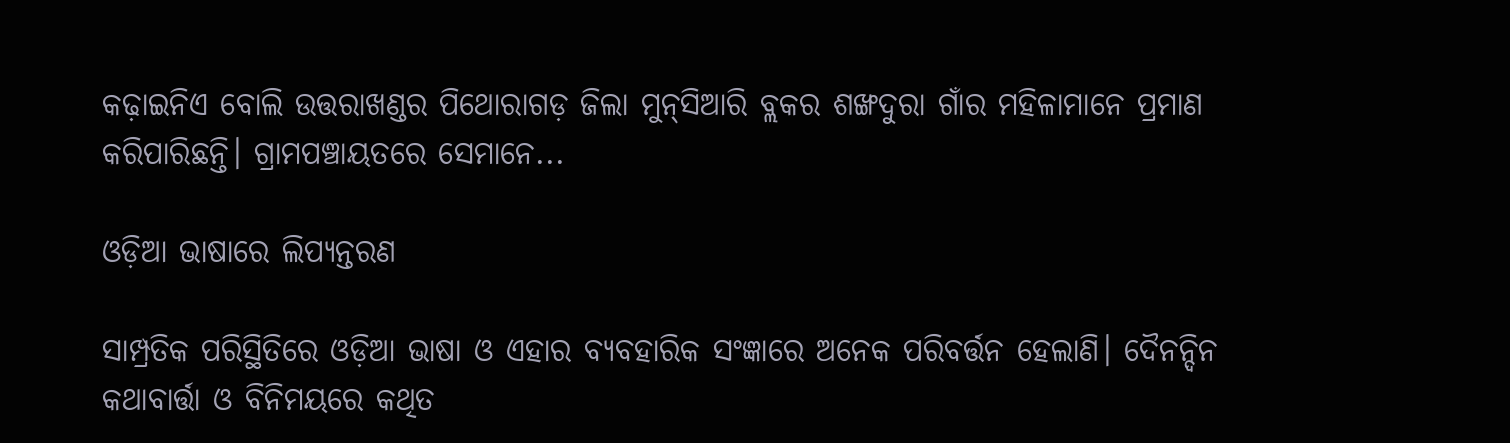କଢ଼ାଇନିଏ ବୋଲି ଉତ୍ତରାଖଣ୍ଡର ପିଥୋରାଗଡ଼ ଜିଲା ମୁନ୍‌ସିଆରି ବ୍ଲକର ଶଙ୍ଖଦୁରା ଗାଁର ମହିଳାମାନେ ପ୍ରମାଣ କରିପାରିଛନ୍ତି। ଗ୍ରାମପଞ୍ଚାୟତରେ ସେମାନେ...

ଓଡ଼ିଆ ଭାଷାରେ ଲିପ୍ୟନ୍ତରଣ

ସାମ୍ପ୍ରତିକ ପରିସ୍ଥିତିରେ ଓଡ଼ିଆ ଭାଷା ଓ ଏହାର ବ୍ୟବହାରିକ ସଂଜ୍ଞାରେ ଅନେକ ପରିବର୍ତ୍ତନ ହେଲାଣି। ଦୈନନ୍ଦିନ କଥାବାର୍ତ୍ତା ଓ ବିନିମୟରେ କଥିତ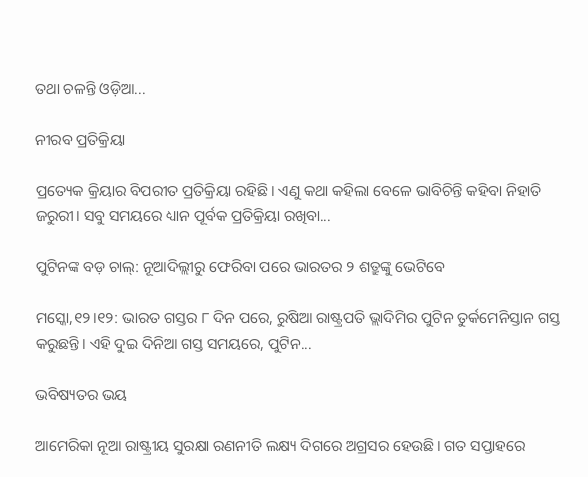ତଥା ଚଳନ୍ତି ଓଡ଼ିଆ...

ନୀରବ ପ୍ରତିକ୍ରିୟା

ପ୍ରତ୍ୟେକ କ୍ରିୟାର ବିପରୀତ ପ୍ରତିକ୍ରିୟା ରହିଛି। ଏଣୁ କଥା କହିଲା ବେଳେ ଭାବିଚିନ୍ତି କହିବା ନିହାତି ଜରୁରୀ। ସବୁ ସମୟରେ ଧ୍ୟାନ ପୂର୍ବକ ପ୍ରତିକ୍ରିୟା ରଖିବା...

ପୁଟିନଙ୍କ ବଡ଼ ଚାଲ୍‌: ନୂଆଦିଲ୍ଲୀରୁ ଫେରିବା ପରେ ଭାରତର ୨ ଶତ୍ରୁଙ୍କୁ ଭେଟିବେ

ମସ୍କୋ,୧୨।୧୨: ଭାରତ ଗସ୍ତର ୮ ଦିନ ପରେ, ରୁଷିଆ ରାଷ୍ଟ୍ରପତି ଭ୍ଲାଦିମିର ପୁଟିନ ତୁର୍କମେନିସ୍ତାନ ଗସ୍ତ କରୁଛନ୍ତି। ଏହି ଦୁଇ ଦିନିଆ ଗସ୍ତ ସମୟରେ, ପୁଟିନ...

ଭବିଷ୍ୟତର ଭୟ

ଆମେରିକା ନୂଆ ରାଷ୍ଟ୍ରୀୟ ସୁରକ୍ଷା ରଣନୀତି ଲକ୍ଷ୍ୟ ଦିଗରେ ଅଗ୍ରସର ହେଉଛି। ଗତ ସପ୍ତାହରେ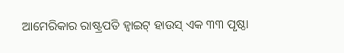ଆମେରିକାର ରାଷ୍ଟ୍ରପତି ହ୍ବାଇଟ୍‌ ହାଉସ୍‌ ଏକ ୩୩ ପୃଷ୍ଠା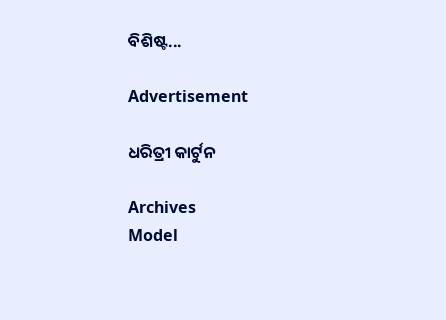ବିଶିଷ୍ଟ...

Advertisement

ଧରିତ୍ରୀ କାର୍ଟୁନ

Archives
Model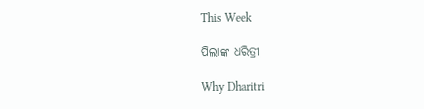This Week

ପିଲାଙ୍କ ଧରିତ୍ରୀ

Why Dharitri